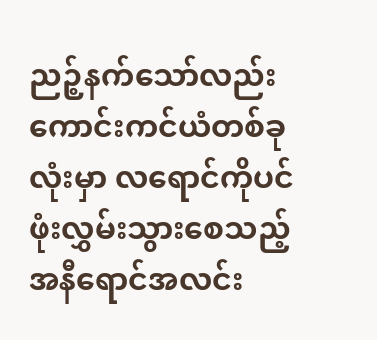ညဉ့်နက်သော်လည်း ကောင်းကင်ယံတစ်ခုလုံးမှာ လရောင်ကိုပင် ဖုံးလွှမ်းသွားစေသည့် အနီရောင်အလင်း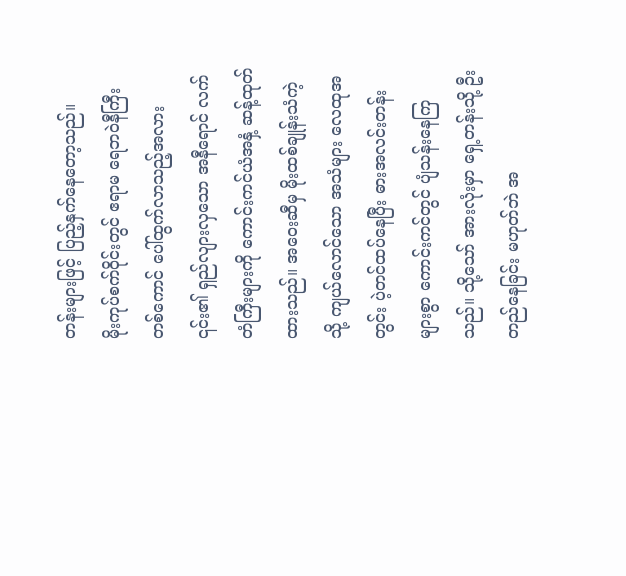တန်းများဖြင့် ပြည့်နှက်နေတော့သည်။
မိုးကုပ်စက်ဝိုင်းတွင် ဧရာမ ရေဘဝဲနီကြီးတစ်ကောင် ပေါ်ထွက်လာသည့်အလား ၎င်း၏ ရှည်လျားလှသော အနီရောင် လက်တံကြီးများကို ကောင်းကင်ယံအနှံ့ ဆန့်ထုတ်ထားသည်။ အဝေးဆီမှ မိုးထစ်ချုန်းသံကဲ့သို့ ကျယ်လောင်သော အသံများ လေထုအတွင်း ပဲ့တင်ထပ်နေပြီး ဓားအလင်းတန်းများစွာ ကောင်းကင်တွင် ပျံသန်းနေကြသည်။ သို့သော် အားလုံးမှာ ရှေ့တန်းသို့ ဦးတည်နေခြင်း မဟုတ်ဘဲ အ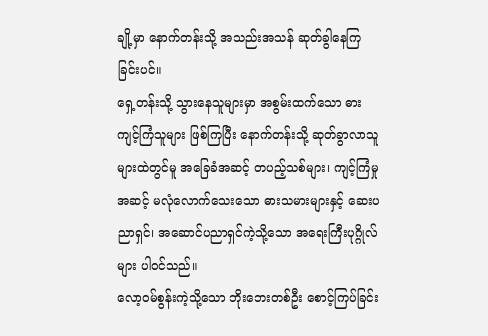ချို့မှာ နောက်တန်းသို့ အသည်းအသန် ဆုတ်ခွါနေကြခြင်းပင်။
ရှေ့တန်းသို့ သွားနေသူများမှာ အစွမ်းထက်သော ဓားကျင့်ကြံသူများ ဖြစ်ကြပြီး နောက်တန်းသို့ ဆုတ်ခွာလာသူများထဲတွင်မူ အခြေခံအဆင့် တပည့်သစ်များ၊ ကျင့်ကြံမှုအဆင့် မလုံလောက်သေးသော ဓားသမားများနှင့် ဆေးပညာရှင်၊ အဆောင်ပညာရှင်ကဲ့သို့သော အရေးကြီးပုဂ္ဂိုလ်များ ပါဝင်သည်။
လော့ဝမ်စွန်းကဲ့သို့သော ဘိုးဘေးတစ်ဦး စောင့်ကြပ်ခြင်း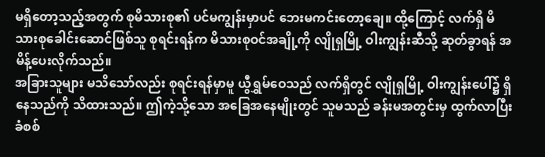မရှိတော့သည့်အတွက် စုမိသားစု၏ ပင်မကျွန်းမှာပင် ဘေးမကင်းတော့ချေ။ ထို့ကြောင့် လက်ရှိ မိသားစုခေါင်းဆောင်ဖြစ်သူ စုရင်းရန်က မိသားစုဝင်အချို့ကို လျိုရှမြို့ ဝါးကျွန်းဆီသို့ ဆုတ်ခွာရန် အမိန့်ပေးလိုက်သည်။
အခြားသူများ မသိသော်လည်း စုရင်းရန်မှာမူ ယွီရွှမ်ဝေသည် လက်ရှိတွင် လျိုရှမြို့ ဝါးကျွန်းပေါ်၌ ရှိနေသည်ကို သိထားသည်။ ဤကဲ့သို့သော အခြေအနေမျိုးတွင် သူမသည် ခန်းမအတွင်းမှ ထွက်လာပြီး ခံစစ်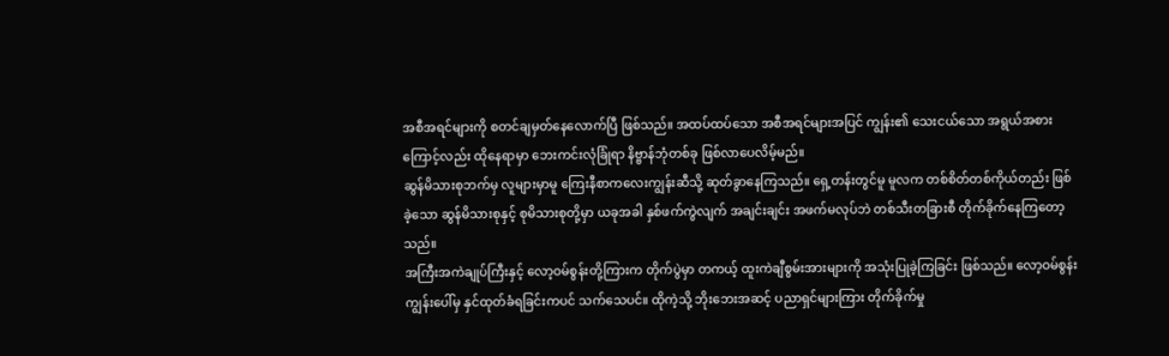အစီအရင်များကို စတင်ချမှတ်နေလောက်ပြီ ဖြစ်သည်။ အထပ်ထပ်သော အစီအရင်များအပြင် ကျွန်း၏ သေးငယ်သော အရွယ်အစားကြောင့်လည်း ထိုနေရာမှာ ဘေးကင်းလုံခြုံရာ နိဗ္ဗာန်ဘုံတစ်ခု ဖြစ်လာပေလိမ့်မည်။
ဆွန်မိသားစုဘက်မှ လူများမှာမူ ကြေးနီစာကလေးကျွန်းဆီသို့ ဆုတ်ခွာနေကြသည်။ ရှေ့တန်းတွင်မူ မူလက တစ်စိတ်တစ်ကိုယ်တည်း ဖြစ်ခဲ့သော ဆွန်မိသားစုနှင့် စုမိသားစုတို့မှာ ယခုအခါ နှစ်ဖက်ကွဲလျက် အချင်းချင်း အဖက်မလုပ်ဘဲ တစ်သီးတခြားစီ တိုက်ခိုက်နေကြတော့သည်။
အကြီးအကဲချုပ်ကြီးနှင့် လော့ဝမ်စွန်းတို့ကြားက တိုက်ပွဲမှာ တကယ့် ထူးကဲချီစွမ်းအားများကို အသုံးပြုခဲ့ကြခြင်း ဖြစ်သည်။ လော့ဝမ်စွန်း ကျွန်းပေါ်မှ နှင်ထုတ်ခံရခြင်းကပင် သက်သေပင်။ ထိုကဲ့သို့ ဘိုးဘေးအဆင့် ပညာရှင်များကြား တိုက်ခိုက်မှု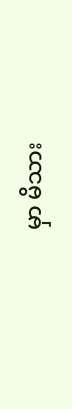မှာ မိသား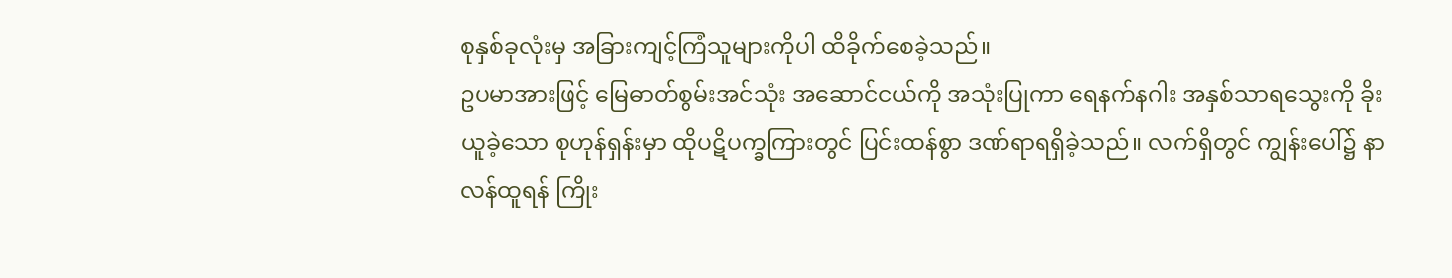စုနှစ်ခုလုံးမှ အခြားကျင့်ကြံသူများကိုပါ ထိခိုက်စေခဲ့သည်။
ဥပမာအားဖြင့် မြေဓာတ်စွမ်းအင်သုံး အဆောင်ငယ်ကို အသုံးပြုကာ ရေနက်နဂါး အနှစ်သာရသွေးကို ခိုးယူခဲ့သော စုဟုန်ရှန်းမှာ ထိုပဋိပက္ခကြားတွင် ပြင်းထန်စွာ ဒဏ်ရာရရှိခဲ့သည်။ လက်ရှိတွင် ကျွန်းပေါ်၌ နာလန်ထူရန် ကြိုး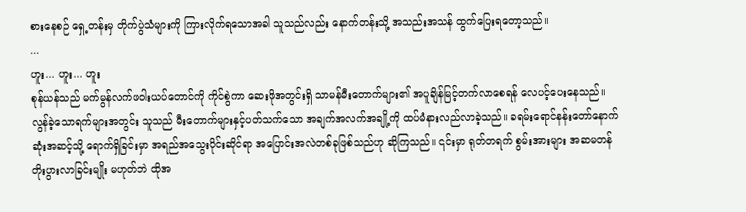စားနေစဉ် ရှေ့တန်းမှ တိုက်ပွဲသံများကို ကြားလိုက်ရသောအခါ သူသည်လည်း နောက်တန်းသို့ အသည်းအသန် ထွက်ပြေးရတော့သည်။
...
ဟူး... ဟူး... ဟူး
စုန်ယန်သည် မက်မွန်လက်ဖဝါးယပ်တောင်ကို ကိုင်စွဲကာ ဆေးဖိုအတွင်းရှိ သာမန်မီးတောက်များ၏ အပူချိန်မြင့်တက်လာစေရန် လေပင့်ပေးနေသည်။
လွန်ခဲ့သောရက်များအတွင်း သူသည် မီးတောက်များနှင့်ပတ်သက်သော အချက်အလက်အချို့ကို ထပ်မံနားလည်လာခဲ့သည်။ ခရမ်းရောင်နန်းတော်နောက်ဆုံးအဆင့်သို့ ရောက်ရှိခြင်းမှာ အရည်အသွေးပိုင်းဆိုင်ရာ အပြောင်းအလဲတစ်ခုဖြစ်သည်ဟု ဆိုကြသည်။ ၎င်းမှာ ရုတ်တရက် စွမ်းအားများ အဆမတန် တိုးပွားလာခြင်းမျိုး မဟုတ်ဘဲ ထိုအ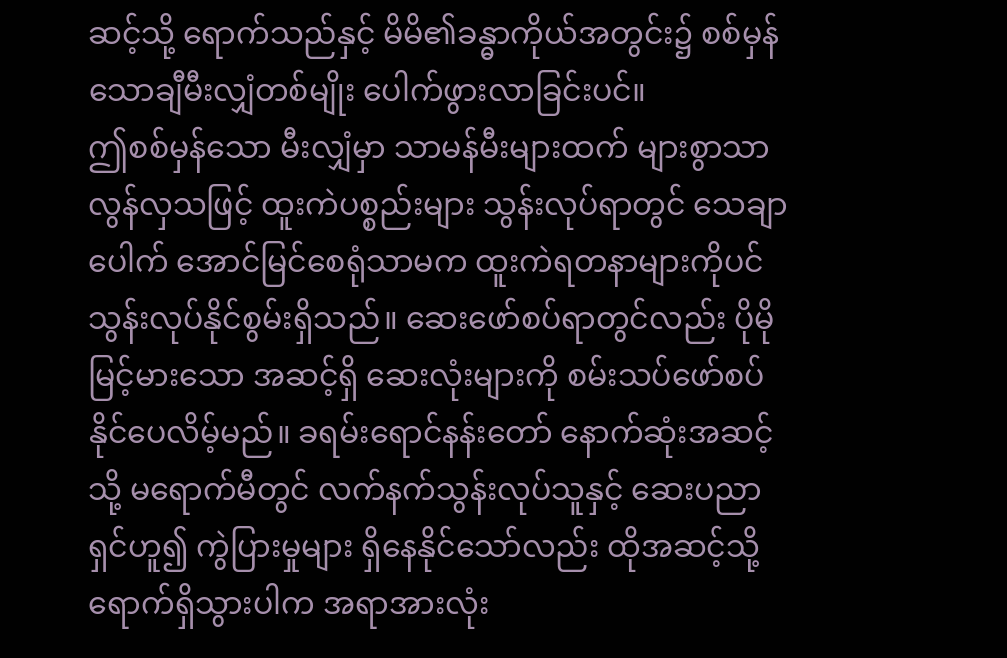ဆင့်သို့ ရောက်သည်နှင့် မိမိ၏ခန္ဓာကိုယ်အတွင်း၌ စစ်မှန်သောချီမီးလျှံတစ်မျိုး ပေါက်ဖွားလာခြင်းပင်။
ဤစစ်မှန်သော မီးလျှံမှာ သာမန်မီးများထက် များစွာသာလွန်လှသဖြင့် ထူးကဲပစ္စည်းများ သွန်းလုပ်ရာတွင် သေချာပေါက် အောင်မြင်စေရုံသာမက ထူးကဲရတနာများကိုပင် သွန်းလုပ်နိုင်စွမ်းရှိသည်။ ဆေးဖော်စပ်ရာတွင်လည်း ပိုမိုမြင့်မားသော အဆင့်ရှိ ဆေးလုံးများကို စမ်းသပ်ဖော်စပ်နိုင်ပေလိမ့်မည်။ ခရမ်းရောင်နန်းတော် နောက်ဆုံးအဆင့်သို့ မရောက်မီတွင် လက်နက်သွန်းလုပ်သူနှင့် ဆေးပညာရှင်ဟူ၍ ကွဲပြားမှုများ ရှိနေနိုင်သော်လည်း ထိုအဆင့်သို့ ရောက်ရှိသွားပါက အရာအားလုံး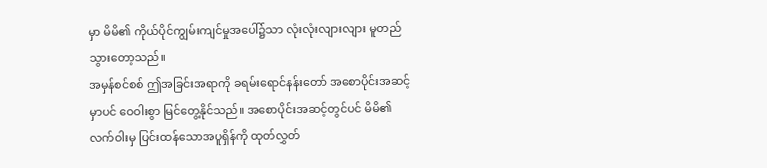မှာ မိမိ၏ ကိုယ်ပိုင်ကျွမ်းကျင်မှုအပေါ်၌သာ လုံးလုံးလျားလျား မူတည်သွားတော့သည်။
အမှန်စင်စစ် ဤအခြင်းအရာကို ခရမ်းရောင်နန်းတော် အစောပိုင်းအဆင့်မှာပင် ဝေဝါးစွာ မြင်တွေ့နိုင်သည်။ အစောပိုင်းအဆင့်တွင်ပင် မိမိ၏လက်ဝါးမှ ပြင်းထန်သောအပူရှိန်ကို ထုတ်လွှတ်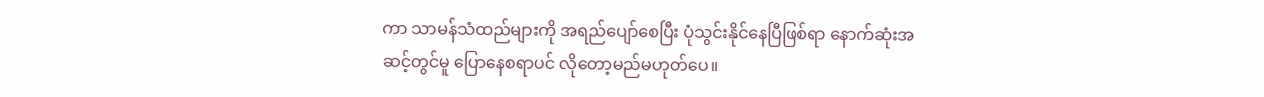ကာ သာမန်သံထည်များကို အရည်ပျော်စေပြီး ပုံသွင်းနိုင်နေပြီဖြစ်ရာ နောက်ဆုံးအဆင့်တွင်မူ ပြောနေစရာပင် လိုတော့မည်မဟုတ်ပေ။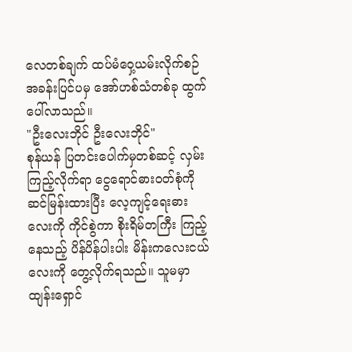လေတစ်ချက် ထပ်မံဝှေ့ယမ်းလိုက်စဉ် အခန်းပြင်ပမှ အော်ဟစ်သံတစ်ခု ထွက်ပေါ်လာသည်။
"ဦးလေးဘိုင် ဦးလေးဘိုင်"
စုန်ယန် ပြတင်းပေါက်မှတစ်ဆင့် လှမ်းကြည့်လိုက်ရာ ငွေရောင်ဓားဝတ်စုံကို ဆင်မြန်းထားပြီး လေ့ကျင့်ရေးဓားလေးကို ကိုင်စွဲကာ စိုးရိမ်တကြီး ကြည့်နေသည့် ပိန်ပိန်ပါးပါး မိန်းကလေးငယ်လေးကို တွေ့လိုက်ရသည်။ သူမမှာ ထျန်းရှောင်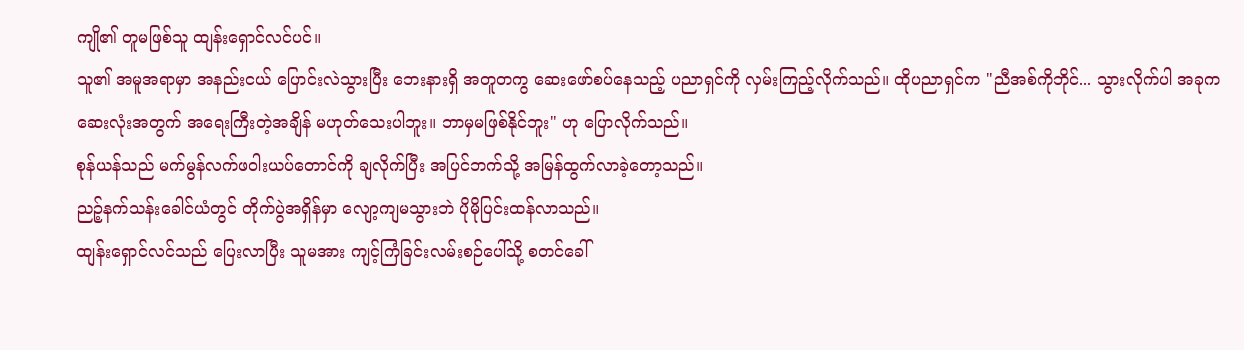ကျို၏ တူမဖြစ်သူ ထျန်းရှောင်လင်ပင်။
သူ၏ အမူအရာမှာ အနည်းငယ် ပြောင်းလဲသွားပြီး ဘေးနားရှိ အတူတကွ ဆေးဖော်စပ်နေသည့် ပညာရှင်ကို လှမ်းကြည့်လိုက်သည်။ ထိုပညာရှင်က "ညီအစ်ကိုဘိုင်... သွားလိုက်ပါ အခုက ဆေးလုံးအတွက် အရေးကြီးတဲ့အချိန် မဟုတ်သေးပါဘူး။ ဘာမှမဖြစ်နိုင်ဘူး" ဟု ပြောလိုက်သည်။
စုန်ယန်သည် မက်မွန်လက်ဖဝါးယပ်တောင်ကို ချလိုက်ပြီး အပြင်ဘက်သို့ အမြန်ထွက်လာခဲ့တော့သည်။
ညဉ့်နက်သန်းခေါင်ယံတွင် တိုက်ပွဲအရှိန်မှာ လျော့ကျမသွားဘဲ ပိုမိုပြင်းထန်လာသည်။
ထျန်းရှောင်လင်သည် ပြေးလာပြီး သူမအား ကျင့်ကြံခြင်းလမ်းစဉ်ပေါ်သို့ စတင်ခေါ်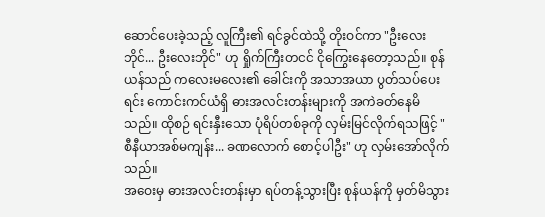ဆောင်ပေးခဲ့သည့် လူကြီး၏ ရင်ခွင်ထဲသို့ တိုးဝင်ကာ "ဦးလေးဘိုင်... ဦးလေးဘိုင်" ဟု ရှိုက်ကြီးတငင် ငိုကြွေးနေတော့သည်။ စုန်ယန်သည် ကလေးမလေး၏ ခေါင်းကို အသာအယာ ပွတ်သပ်ပေးရင်း ကောင်းကင်ယံရှိ ဓားအလင်းတန်းများကို အကဲခတ်နေမိသည်။ ထိုစဉ် ရင်းနှီးသော ပုံရိပ်တစ်ခုကို လှမ်းမြင်လိုက်ရသဖြင့် "စီနီယာအစ်မကျန်း... ခဏလောက် စောင့်ပါဦး" ဟု လှမ်းအော်လိုက်သည်။
အဝေးမှ ဓားအလင်းတန်းမှာ ရပ်တန့်သွားပြီး စုန်ယန်ကို မှတ်မိသွား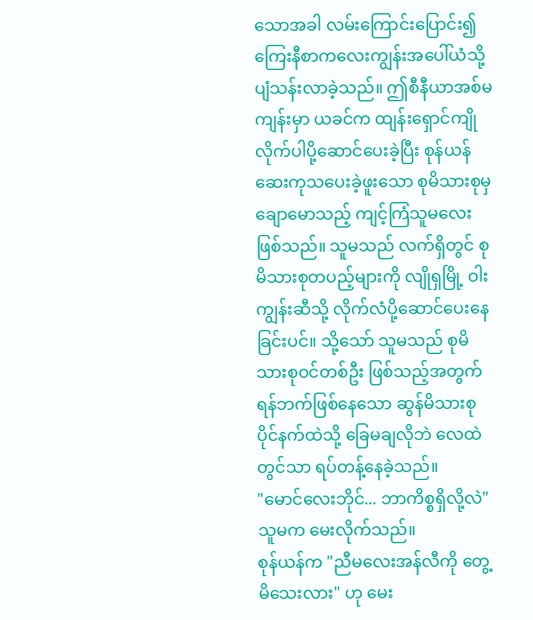သောအခါ လမ်းကြောင်းပြောင်း၍ ကြေးနီစာကလေးကျွန်းအပေါ်ယံသို့ ပျံသန်းလာခဲ့သည်။ ဤစီနီယာအစ်မကျန်းမှာ ယခင်က ထျန်းရှောင်ကျို လိုက်ပါပို့ဆောင်ပေးခဲ့ပြီး စုန်ယန် ဆေးကုသပေးခဲ့ဖူးသော စုမိသားစုမှ ချောမောသည့် ကျင့်ကြံသူမလေးဖြစ်သည်။ သူမသည် လက်ရှိတွင် စုမိသားစုတပည့်များကို လျိုရှမြို့ ဝါးကျွန်းဆီသို့ လိုက်လံပို့ဆောင်ပေးနေခြင်းပင်။ သို့သော် သူမသည် စုမိသားစုဝင်တစ်ဦး ဖြစ်သည့်အတွက် ရန်ဘက်ဖြစ်နေသော ဆွန်မိသားစုပိုင်နက်ထဲသို့ ခြေမချလိုဘဲ လေထဲတွင်သာ ရပ်တန့်နေခဲ့သည်။
"မောင်လေးဘိုင်... ဘာကိစ္စရှိလို့လဲ"
သူမက မေးလိုက်သည်။
စုန်ယန်က "ညီမလေးအန်လီကို တွေ့မိသေးလား" ဟု မေး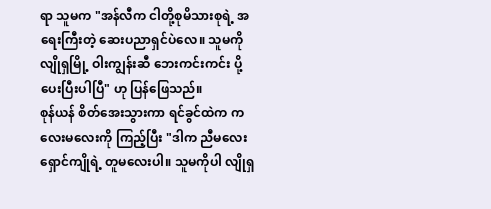ရာ သူမက "အန်လီက ငါတို့စုမိသားစုရဲ့ အရေးကြီးတဲ့ ဆေးပညာရှင်ပဲလေ။ သူမကို လျိုရှမြို့ ဝါးကျွန်းဆီ ဘေးကင်းကင်း ပို့ပေးပြီးပါပြီ" ဟု ပြန်ဖြေသည်။
စုန်ယန် စိတ်အေးသွားကာ ရင်ခွင်ထဲက ကလေးမလေးကို ကြည့်ပြီး "ဒါက ညီမလေးရှောင်ကျိုရဲ့ တူမလေးပါ။ သူမကိုပါ လျိုရှ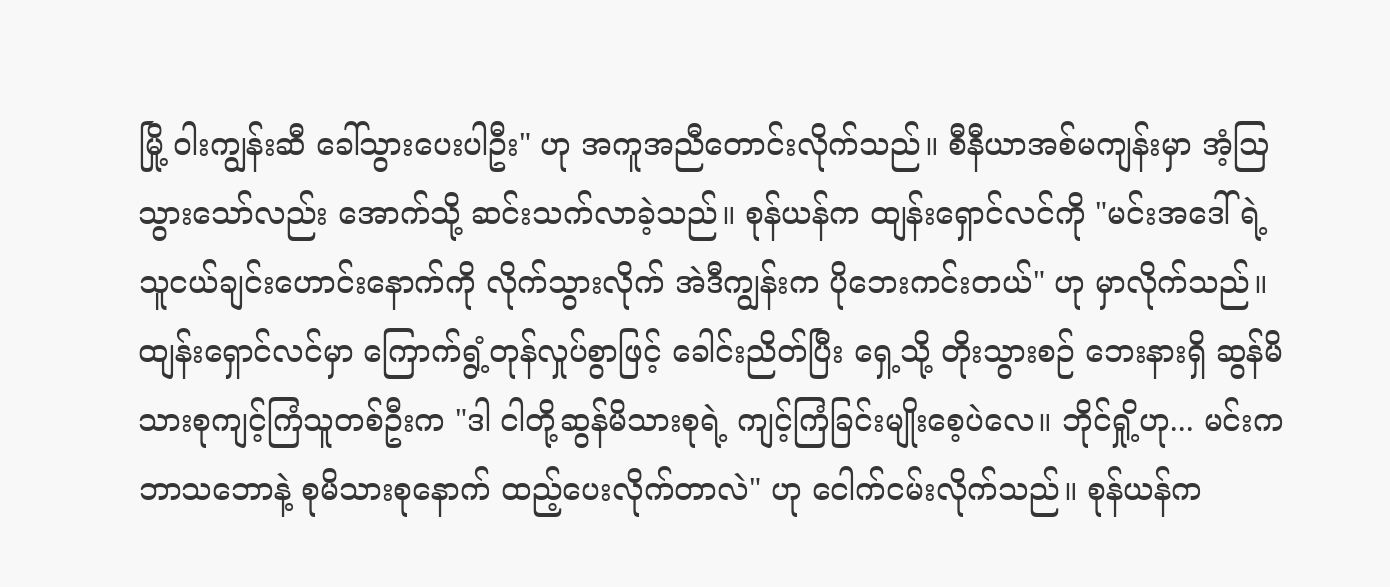မြို့ ဝါးကျွန်းဆီ ခေါ်သွားပေးပါဦး" ဟု အကူအညီတောင်းလိုက်သည်။ စီနီယာအစ်မကျန်းမှာ အံ့ဩသွားသော်လည်း အောက်သို့ ဆင်းသက်လာခဲ့သည်။ စုန်ယန်က ထျန်းရှောင်လင်ကို "မင်းအဒေါ်ရဲ့ သူငယ်ချင်းဟောင်းနောက်ကို လိုက်သွားလိုက် အဲဒီကျွန်းက ပိုဘေးကင်းတယ်" ဟု မှာလိုက်သည်။
ထျန်းရှောင်လင်မှာ ကြောက်ရွံ့တုန်လှုပ်စွာဖြင့် ခေါင်းညိတ်ပြီး ရှေ့သို့ တိုးသွားစဉ် ဘေးနားရှိ ဆွန်မိသားစုကျင့်ကြံသူတစ်ဦးက "ဒါ ငါတို့ဆွန်မိသားစုရဲ့ ကျင့်ကြံခြင်းမျိုးစေ့ပဲလေ။ ဘိုင်ရှို့ဟု... မင်းက ဘာသဘောနဲ့ စုမိသားစုနောက် ထည့်ပေးလိုက်တာလဲ" ဟု ငေါက်ငမ်းလိုက်သည်။ စုန်ယန်က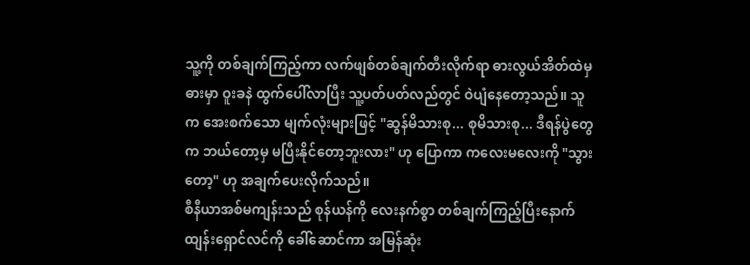သူ့ကို တစ်ချက်ကြည့်ကာ လက်ဖျစ်တစ်ချက်တီးလိုက်ရာ ဓားလွယ်အိတ်ထဲမှ ဓားမှာ ဝူးခနဲ ထွက်ပေါ်လာပြီး သူ့ပတ်ပတ်လည်တွင် ဝဲပျံနေတော့သည်။ သူက အေးစက်သော မျက်လုံးများဖြင့် "ဆွန်မိသားစု... စုမိသားစု... ဒီရန်ပွဲတွေက ဘယ်တော့မှ မပြီးနိုင်တော့ဘူးလား" ဟု ပြောကာ ကလေးမလေးကို "သွားတော့" ဟု အချက်ပေးလိုက်သည်။
စီနီယာအစ်မကျန်းသည် စုန်ယန်ကို လေးနက်စွာ တစ်ချက်ကြည့်ပြီးနောက် ထျန်းရှောင်လင်ကို ခေါ်ဆောင်ကာ အမြန်ဆုံး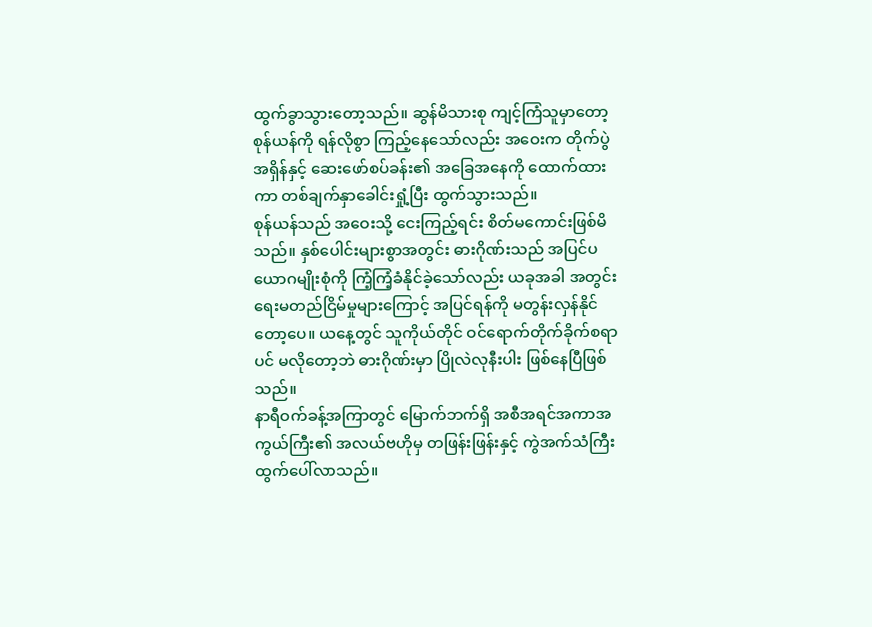ထွက်ခွာသွားတော့သည်။ ဆွန်မိသားစု ကျင့်ကြံသူမှာတော့ စုန်ယန်ကို ရန်လိုစွာ ကြည့်နေသော်လည်း အဝေးက တိုက်ပွဲအရှိန်နှင့် ဆေးဖော်စပ်ခန်း၏ အခြေအနေကို ထောက်ထားကာ တစ်ချက်နှာခေါင်းရှုံ့ပြီး ထွက်သွားသည်။
စုန်ယန်သည် အဝေးသို့ ငေးကြည့်ရင်း စိတ်မကောင်းဖြစ်မိသည်။ နှစ်ပေါင်းများစွာအတွင်း ဓားဂိုဏ်းသည် အပြင်ပယောဂမျိုးစုံကို ကြံ့ကြံ့ခံနိုင်ခဲ့သော်လည်း ယခုအခါ အတွင်းရေးမတည်ငြိမ်မှုများကြောင့် အပြင်ရန်ကို မတွန်းလှန်နိုင်တော့ပေ။ ယနေ့တွင် သူကိုယ်တိုင် ဝင်ရောက်တိုက်ခိုက်စရာပင် မလိုတော့ဘဲ ဓားဂိုဏ်းမှာ ပြိုလဲလုနီးပါး ဖြစ်နေပြီဖြစ်သည်။
နာရီဝက်ခန့်အကြာတွင် မြောက်ဘက်ရှိ အစီအရင်အကာအကွယ်ကြီး၏ အလယ်ဗဟိုမှ တဖြန်းဖြန်းနှင့် ကွဲအက်သံကြီး ထွက်ပေါ်လာသည်။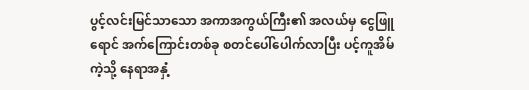ပွင့်လင်းမြင်သာသော အကာအကွယ်ကြီး၏ အလယ်မှ ငွေဖြူရောင် အက်ကြောင်းတစ်ခု စတင်ပေါ်ပေါက်လာပြီး ပင့်ကူအိမ်ကဲ့သို့ နေရာအနှံ့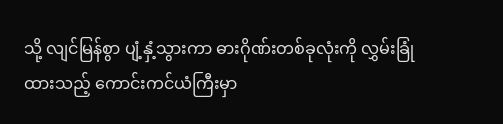သို့ လျင်မြန်စွာ ပျံ့နှံ့သွားကာ ဓားဂိုဏ်းတစ်ခုလုံးကို လွှမ်းခြုံထားသည့် ကောင်းကင်ယံကြီးမှာ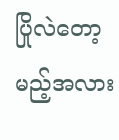ပြိုလဲတော့မည့်အလား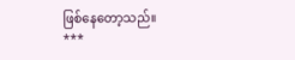ဖြစ်နေတော့သည်။
***